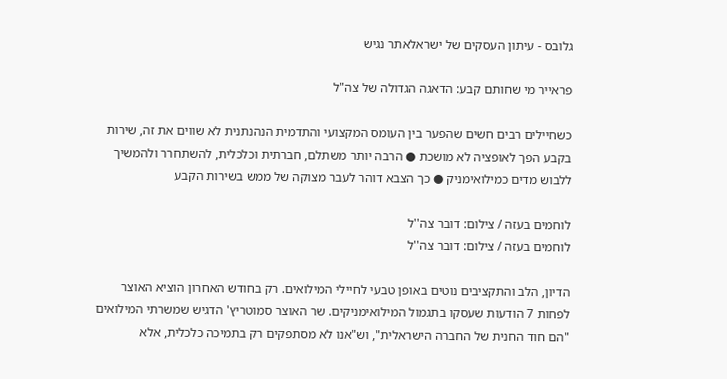גלובס - עיתון העסקים של ישראלאתר נגיש

פראייר מי שחותם קבע: הדאגה הגדולה של צה"ל

כשחיילים רבים חשים שהפער בין העומס המקצועי והתדמית הנהנתנית לא שווים את זה, שירות בקבע הפך לאופציה לא מושכת ● הרבה יותר משתלם, חברתית וכלכלית, להשתחרר ולהמשיך ללבוש מדים כמילואימניק ● כך הצבא דוהר לעבר מצוקה של ממש בשירות הקבע

לוחמים בעזה / צילום: דובר צה''ל
לוחמים בעזה / צילום: דובר צה''ל

הדיון, הלב והתקציבים נוטים באופן טבעי לחיילי המילואים. רק בחודש האחרון הוציא האוצר לפחות 7 הודעות שעסקו בתגמול המילואימניקים. שר האוצר סמוטריץ' הדגיש שמשרתי המילואים "הם חוד החנית של החברה הישראלית", וש"אנו לא מסתפקים רק בתמיכה כלכלית, אלא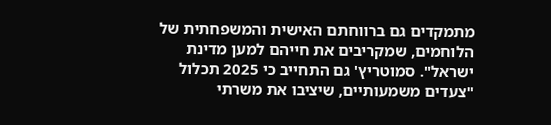מתמקדים גם ברווחתם האישית והמשפחתית של הלוחמים, שמקריבים את חייהם למען מדינת ישראל". סמוטריץ' גם התחייב כי 2025 תכלול "צעדים משמעותיים, שיציבו את משרתי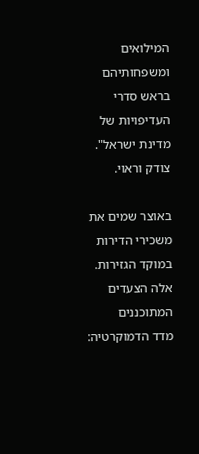המילואים ומשפחותיהם בראש סדרי העדיפויות של מדינת ישראל". צודק וראוי.

באוצר שמים את משכירי הדירות במוקד הגזירות. אלה הצעדים המתוכננים
מדד הדמוקרטיה: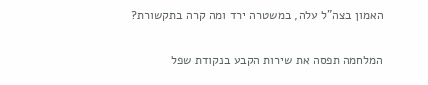האמון בצה"ל עלה, במשטרה ירד ומה קרה בתקשורת?

המלחמה תפסה את שירות הקבע בנקודת שפל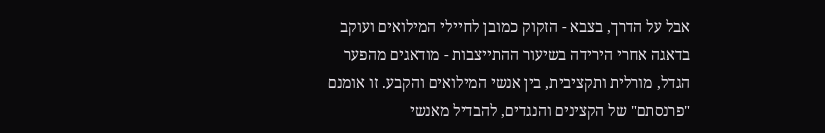אבל על הדרך, בצבא - הזקוק כמובן לחיילי המילואים ועוקב בדאגה אחרי הירידה בשיעור ההתייצבות - מודאגים מהפער הגדל, מורלית ותקציבית, בין אנשי המילואים והקבע. זו אומנם "פרנסתם" של הקצינים והנגדים, להבדיל מאנשי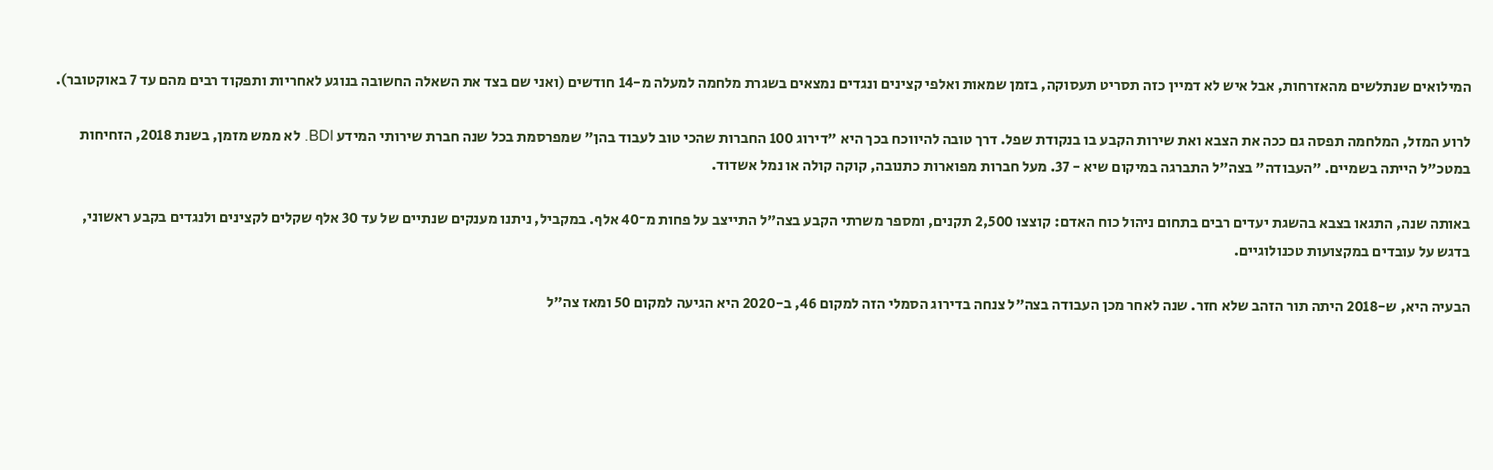המילואים שנתלשים מהאזרחות, אבל איש לא דמיין כזה תסריט תעסוקה, בזמן שמאות ואלפי קצינים ונגדים נמצאים בשגרת מלחמה למעלה מ-14 חודשים (ואני שם בצד את השאלה החשובה בנוגע לאחריות ותפקוד רבים מהם עד 7 באוקטובר).

לרוע המזל, המלחמה תפסה גם ככה את הצבא ואת שירות הקבע בו בנקודת שפל. דרך טובה להיווכח בכך היא "דירוג 100 החברות שהכי טוב לעבוד בהן" שמפרסמת בכל שנה חברת שירותי המידע BDI. לא ממש מזמן, בשנת 2018, הזחיחות במטכ"ל הייתה בשמיים. "העבודה" בצה"ל התברגה במיקום שיא - 37. מעל חברות מפוארות כתנובה, קוקה קולה או נמל אשדוד.

באותה שנה, התגאו בצבא בהשגת יעדים רבים בתחום ניהול כוח האדם: קוצצו 2,500 תקנים, ומספר משרתי הקבע בצה"ל התייצב על פחות מ־40 אלף. במקביל, ניתנו מענקים שנתיים של עד 30 אלף שקלים לקצינים ולנגדים בקבע ראשוני, בדגש על עובדים במקצועות טכנולוגיים.

הבעיה היא, ש-2018 היתה תור הזהב שלא חזר. שנה לאחר מכן העבודה בצה"ל צנחה בדירוג הסמלי הזה למקום 46, ב-2020 היא הגיעה למקום 50 ומאז צה"ל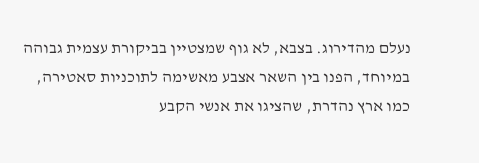נעלם מהדירוג. בצבא, לא גוף שמצטיין בביקורת עצמית גבוהה במיוחד, הפנו בין השאר אצבע מאשימה לתוכניות סאטירה, כמו ארץ נהדרת, שהציגו את אנשי הקבע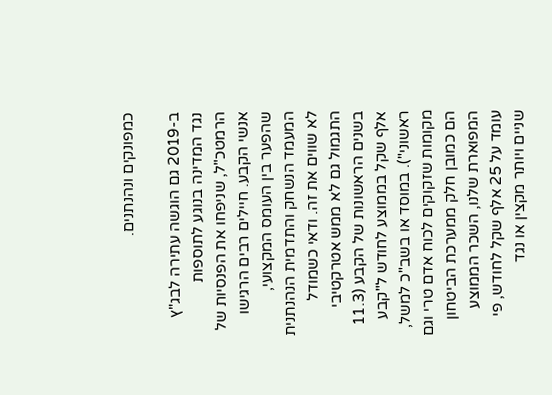כמפונקים ונהנתנים.

ב-2019 גם הוגשה עתירה לבג"ץ נגד המדינה בנוגע לתוספות הרמטכ"ל, שניפחו את הפנסיות של אנשי הקבע. חיילים רבים הרגישו שהפער בין העומס המקצועי, המעמד הנשחק והתדמית הנהנתנית לא שווים את זה. ודאי כשמודל התגמול גם לא ממש אטרקטיבי בשנים הראשונות של הקבע (11.3 אלף שקל בממוצע לחודש ל"קבע ראשוני"). במוסד או בשב"כ למשל, מקומות שזקוקים לכוח אדם טרי וגם הם כמובן חלק ממערכת הביטחון המפוארת שלנו, השכר הממוצע עומד על 25 אלף שקל לחודש, פי שניים ויותר מקצין או נגד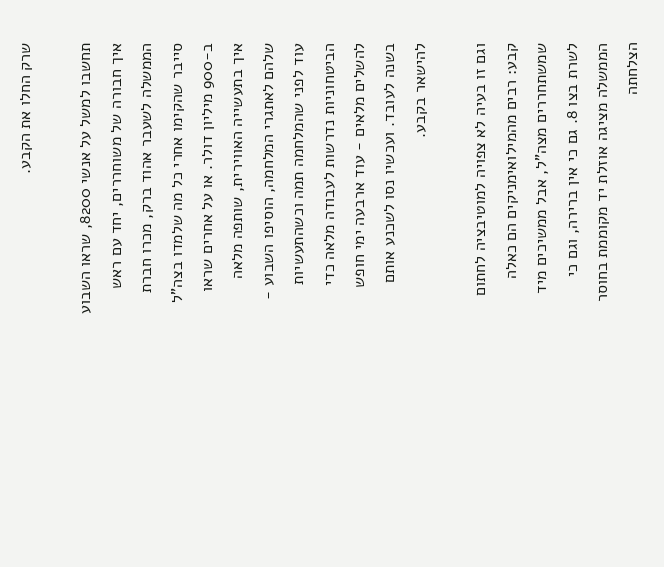שרק החלו את הקבע.

תחשבו למשל על אנשי 8200, שראו השבוע איך חבורה של משוחררים, יחד עם ראש הממשלה לשעבר אהוד ברק, מכרו חברת סייבר שהקימו אחרי כל מה שלמדו בצה"ל ב-900 מיליון דולר. או על אחרים שראו איך בתעשייה האווירית, שותפה מלאה שלהם לאתגרי המלחמה, הוסיפו השבוע - עוד לפני שהמלחמה תמה וכשהתעשיות הביטחוניות נדרשות לעבודה מלאה כדי להשלים מלאים - עוד ארבעה ימי חופש בשנה לעובד. ועכשיו נסו לשכנע אותם להישאר בקבע.

וגם זו בעיה לא צפויה למוטיבציה לחתום קבע: רבים מהמילואימניקים הם כאלה שמשתחררים מצה"ל, אבל ממשיכים מיד לשרת בצו 8. גם כי אין ברירה, וגם כי הממשלה מציגה אוזלת יד מקוממת בחוסר הצלחתה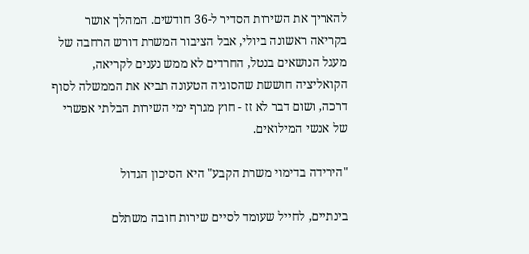להאריך את השירות הסדיר ל-36 חודשים. המהלך אושר בקריאה ראשונה ביולי, אבל הציבור המשרת דורש הרחבה של מעגל הנושאים בנטל, החרדים לא ממש נענים לקריאה, הקואליציה חוששת שהסוגיה הטעונה תביא את הממשלה לסוף דרכה, ושום דבר לא זז - חוץ מגרף ימי השירות הבלתי אפשרי של אנשי המילואים.

"הירידה בדימוי משרת הקבע" היא הסיכון הגדול

בינתיים, לחייל שעומד לסיים שירות חובה משתלם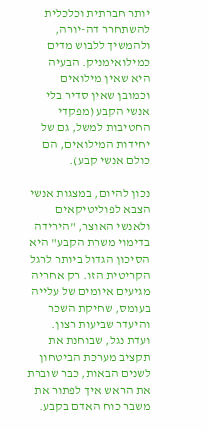יותר חברתית וכלכלית להשתחרר דה-יורה, ולהמשיך ללבוש מדים כמילואימניק. הבעיה היא שאין מילואים וכמובן שאין סדיר בלי אנשי הקבע (מפקדי החטיבות למשל, גם של יחידות המילואים, הם כולם אנשי קבע).

נכון להיום, במצגות אנשי הצבא לפוליטיקאים ולאנשי האוצר, "הירידה בדימוי משרת הקבע" היא הסיכון הגדול ביותר לרגל הקריטית הזו. רק אחריה מגיעים איומים של עלייה בעומס, שחיקת השכר והיעדר שביעות רצון. ועדת נגל, שבוחנת את תקציב מערכת הביטחון לשנים הבאות, כבר שוברת את הראש איך לפתור את משבר כוח האדם בקבע.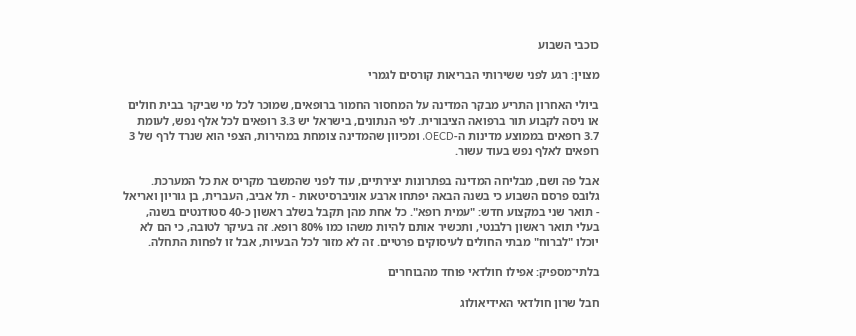כוכבי השבוע

מצוין: רגע לפני ששירותי הבריאות קורסים לגמרי

ביולי האחרון התריע מבקר המדינה על המחסור החמור ברופאים, שמוכר לכל מי שביקר בבית חולים או ניסה לקבוע תור ברפואה הציבורית. לפי הנתונים, בישראל יש 3.3 רופאים לכל אלף נפש, לעומת 3.7 רופאים בממוצע מדינות ה-OECD. ומכיוון שהמדינה צומחת במהירות, הצפי הוא שנרד לרף של 3 רופאים לאלף נפש בעוד עשור.

אבל פה ושם, מבליחה המדינה בפתרונות יצירתיים, עוד לפני שהמשבר מקריס את כל המערכת. גלובס פרסם השבוע כי בשנה הבאה יפתחו ארבע אוניברסיטאות - תל אביב, העברית, בן גוריון ואריאל - תואר שני במקצוע חדש: "עמית רופא". כל אחת מהן תקבל בשלב ראשון כ-40 סטודנטים בשנה, בעלי תואר ראשון רלבנטי, ותכשיר אותם להיות משהו כמו 80% רופא. זה בעיקר לטובה, כי הם לא יוכלו "לברוח" מבתי החולים לעיסוקים פרטיים. זה לא מזור לכל הבעיות, אבל זו לפחות התחלה.

בלתי־מספיק: אפילו חולדאי פוחד מהבוחרים

חבל שרון חולדאי האידיאולוג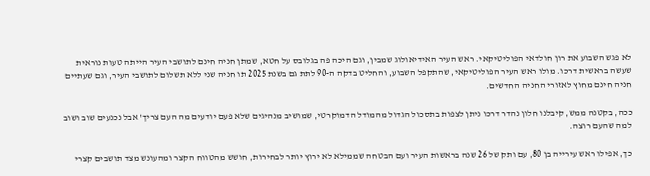לא פגש השבוע את רון חולדאי הפוליטיקאי. ראש העיר האידיאולוג שמבין, וגם היכה פה בגלובס על חטא, שמתן חניה חינם לתושבי העיר הייתה טעות נוראית שעשה בראשית דרכו. מולו ראש העיר הפוליטיקאי, שהתקפל השבוע, והחליט בדקה ה-90 לתת גם בשנת 2025 תו חניה שני ללא תשלום לתושבי העיר, וגם שעתיים חניה חינם מחוץ לאזורי החניה החדשים.

ככה, בקטנה ממש, קיבלנו חלון נהדר דרכו ניתן לצפות בתסכול הגדול מהמודל הדמוקרטי, שמושיב מנהיגים שלא פעם יודעים מה העם צריך' אבל נכנעים שוב ושוב למה שהעם רוצה.

כך, אפילו ראש עירייה בן 80, עם ותק של 26 שנה בראשות העיר ועם הבטחה שממילא לא ירוץ יותר לבחירות, חושש מהטווח הקצר ומהעונש מצד תושבים קצרי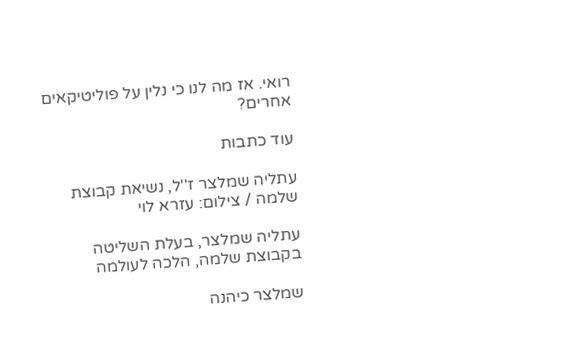רואי. אז מה לנו כי נלין על פוליטיקאים אחרים?

עוד כתבות

עתליה שמלצר ז''ל, נשיאת קבוצת שלמה / צילום: עזרא לוי

עתליה שמלצר, בעלת השליטה בקבוצת שלמה, הלכה לעולמה

שמלצר כיהנה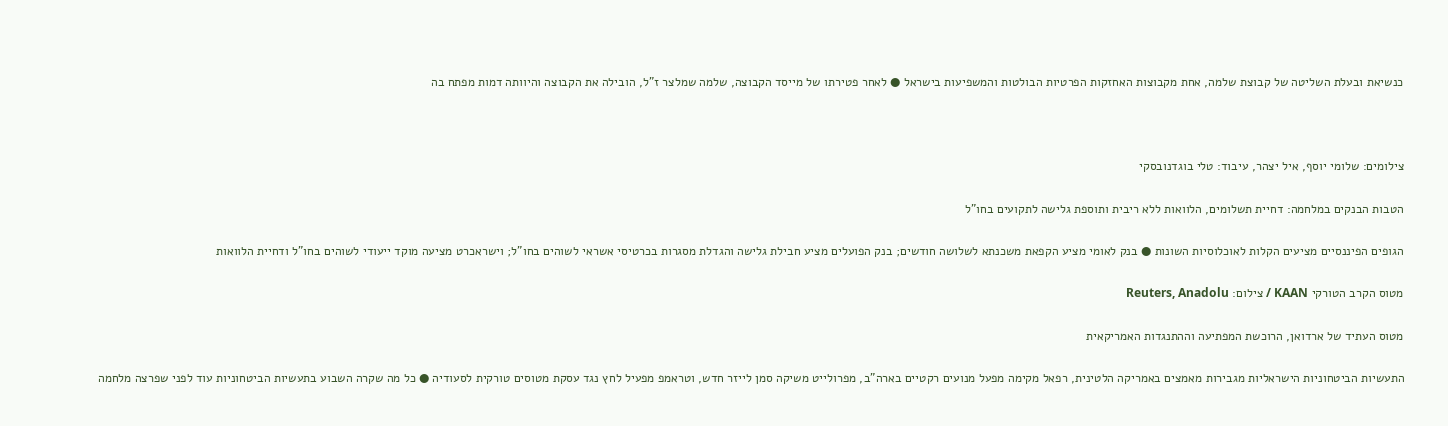כנשיאת ובעלת השליטה של קבוצת שלמה, אחת מקבוצות האחזקות הפרטיות הבולטות והמשפיעות בישראל ● לאחר פטירתו של מייסד הקבוצה, שלמה שמלצר ז"ל, הובילה את הקבוצה והיוותה דמות מפתח בה



צילומים: שלומי יוסף, איל יצהר, עיבוד: טלי בוגדנובסקי

הטבות הבנקים במלחמה: דחיית תשלומים, הלוואות ללא ריבית ותוספת גלישה לתקועים בחו"ל

הגופים הפיננסיים מציעים הקלות לאוכלוסיות השונות ● בנק לאומי מציע הקפאת משכנתא לשלושה חודשים; בנק הפועלים מציע חבילת גלישה והגדלת מסגרות בכרטיסי אשראי לשוהים בחו"ל; וישראכרט מציעה מוקד ייעודי לשוהים בחו"ל ודחיית הלוואות

מטוס הקרב הטורקי KAAN / צילום: Reuters, Anadolu

מטוס העתיד של ארדואן, הרוכשת המפתיעה וההתנגדות האמריקאית

התעשיות הביטחוניות הישראליות מגבירות מאמצים באמריקה הלטינית, רפאל מקימה מפעל מנועים רקטיים בארה"ב, מפרולייט משיקה סמן לייזר חדש, וטראמפ מפעיל לחץ נגד עסקת מטוסים טורקית לסעודיה ● כל מה שקרה השבוע בתעשיות הביטחוניות עוד לפני שפרצה מלחמה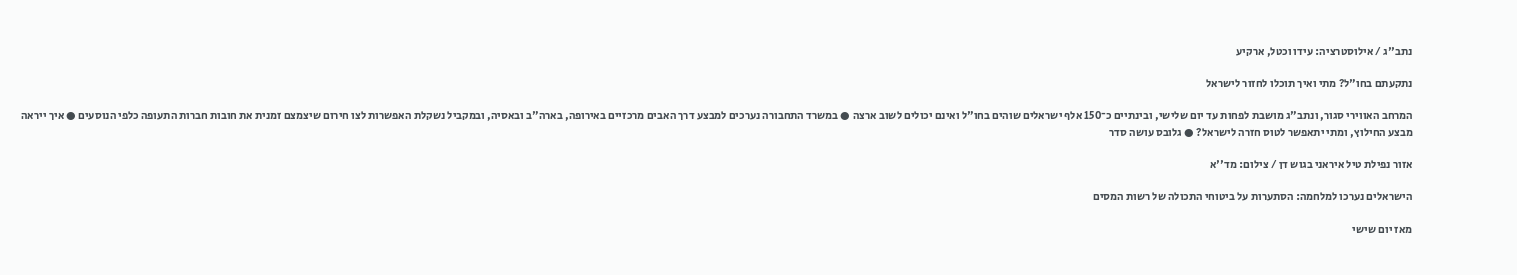נתב''ג / אילוסטרציה: עידו וכטל, ארקיע

נתקעתם בחו"ל? מתי ואיך תוכלו לחזור לישראל

המרחב האווירי סגור, ונתב"ג מושבת לפחות עד יום שלישי, ובינתיים כ־150 אלף ישראלים שוהים בחו"ל ואינם יכולים לשוב ארצה ● במשרד התחבורה נערכים למבצע דרך האבים מרכזיים באירופה, בארה"ב ובאסיה, ובמקביל נשקלת האפשרות לצו חירום שיצמצם זמנית את חובות חברות התעופה כלפי הנוסעים ● איך ייראה מבצע החילוץ, ומתי יתאפשר לטוס חזרה לישראל? ● גלובס עושה סדר

אזור נפילת טיל איראני בגוש דן / צילום: מד''א

הישראלים נערכו למלחמה: הסתערות על ביטוחי התכולה של רשות המסים

מאז יום שישי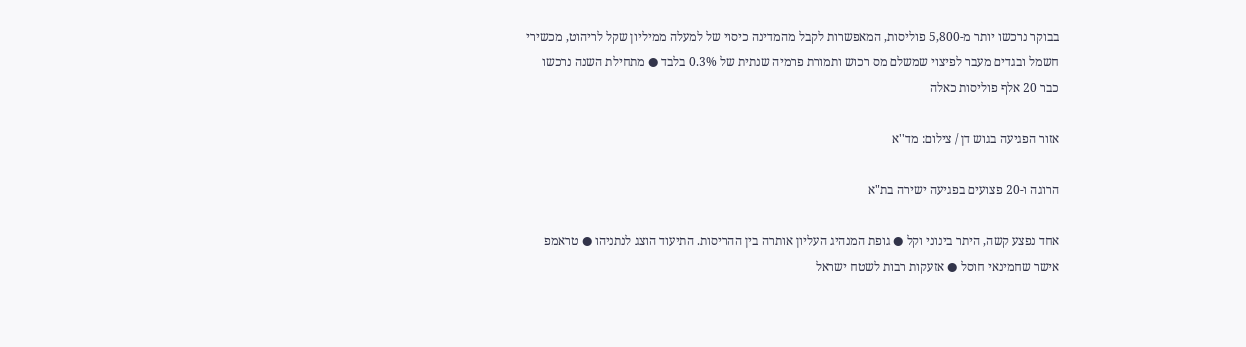בבוקר נרכשו יותר מ-5,800 פוליסות, המאפשרות לקבל מהמדינה כיסוי של למעלה ממיליון שקל לריהוט, מכשירי חשמל ובגדים מעבר לפיצוי שמשלם מס רכוש ותמורת פרמיה שנתית של 0.3% בלבד ● מתחילת השנה נרכשו כבר 20 אלף פוליסות כאלה

אזור הפגיעה בגוש דן / צילום: מד''א

הרוגה ו-20 פצועים בפגיעה ישירה בת"א

אחד נפצע קשה, היתר בינוני וקל ● גופת המנהיג העליון אותרה בין ההריסות. התיעוד הוצג לנתניהו ● טראמפ אישר שחמינאי חוסל ● אזעקות רבות לשטח ישראל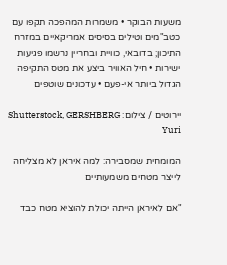משעות הבוקר • משמרות המהפכה תקפו עם כטב"מים וטילים בסיסים אמריקאיים במזרח התיכון; בדובאי, כוויית ובחריין נרשמו פגיעות ישירות • חיל האוויר ביצע את מטס התקיפה הגדול ביותר אי-פעם • עדכונים שוטפים

יירוטים / צילום: Shutterstock, GERSHBERG Yuri

המומחית שמסבירה: למה איראן לא מצליחה לייצר מטחים משמעותיים

"אם לאיראן הייתה יכולת להוציא מטח כבד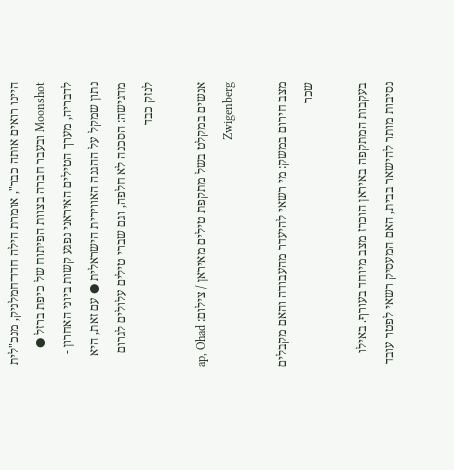היינו רואים אותה כבר", אומרת הילה חדד־חמלניק, מנכ"לית Moonshot ובעבר חברה בצוות הפיתוח של כיפת ברזל ● לדבריה, מערך הטילים האיראני נפגע קשות ביוני האחרון - נתון שמקל על ההגנה האווירית הישראלית ● עם זאת, היא מדגישה: הסכנה לא חלפה, וגם שברי טילים עלולים לגרום לנזק כבד

אנשים במקלט בשל מתקפת טילים מאיראן / צילום: ap, Ohad Zwigenberg

מצב חירום במשק: מי רשאי להיעדר מהעבודה והאם מקבלים שכר

בעקבות המתקפה באיראן הוכרז מצב מיוחד בעורף. באילו נסיבות מותר להישאר בבית, האם המעסיק רשאי לפטר עובד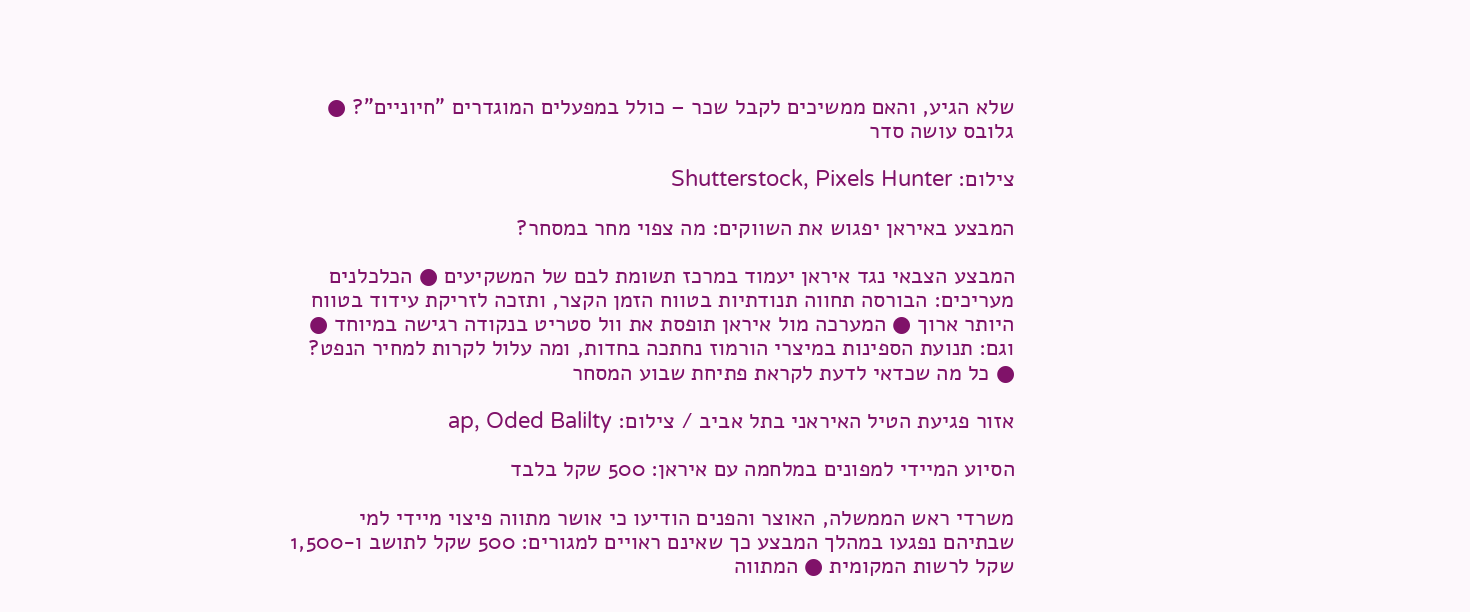שלא הגיע, והאם ממשיכים לקבל שכר – כולל במפעלים המוגדרים "חיוניים"? ● גלובס עושה סדר

צילום: Shutterstock, Pixels Hunter

המבצע באיראן יפגוש את השווקים: מה צפוי מחר במסחר?

המבצע הצבאי נגד איראן יעמוד במרכז תשומת לבם של המשקיעים ● הכלכלנים מעריכים: הבורסה תחווה תנודתיות בטווח הזמן הקצר, ותזכה לזריקת עידוד בטווח היותר ארוך ● המערכה מול איראן תופסת את וול סטריט בנקודה רגישה במיוחד ● וגם: תנועת הספינות במיצרי הורמוז נחתכה בחדות, ומה עלול לקרות למחיר הנפט? ● כל מה שכדאי לדעת לקראת פתיחת שבוע המסחר

אזור פגיעת הטיל האיראני בתל אביב / צילום: ap, Oded Balilty

הסיוע המיידי למפונים במלחמה עם איראן: 500 שקל בלבד

משרדי ראש הממשלה, האוצר והפנים הודיעו כי אושר מתווה פיצוי מיידי למי שבתיהם נפגעו במהלך המבצע כך שאינם ראויים למגורים: 500 שקל לתושב ו-1,500 שקל לרשות המקומית ● המתווה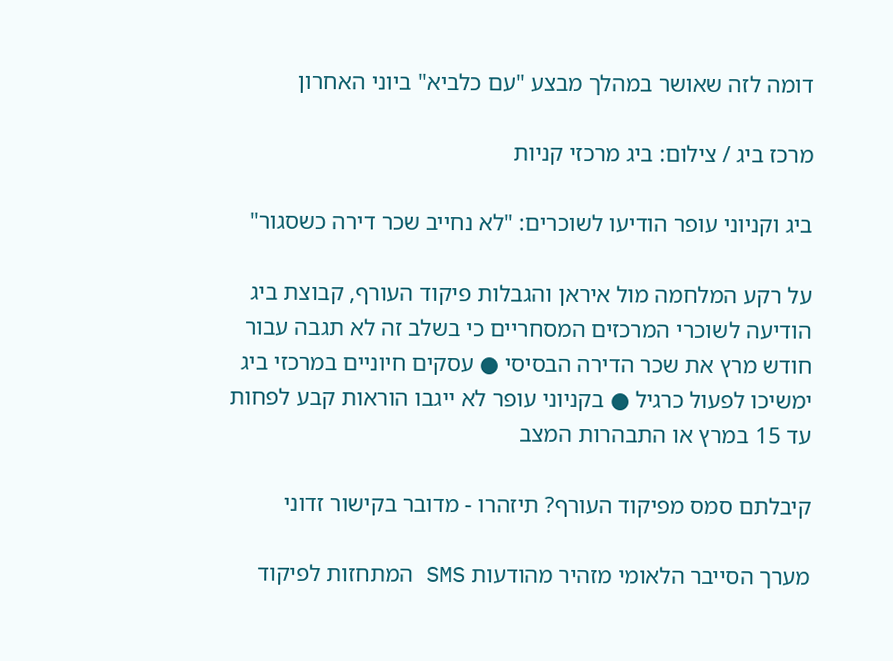דומה לזה שאושר במהלך מבצע "עם כלביא" ביוני האחרון

מרכז ביג / צילום: ביג מרכזי קניות

ביג וקניוני עופר הודיעו לשוכרים: "לא נחייב שכר דירה כשסגור"

על רקע המלחמה מול איראן והגבלות פיקוד העורף, קבוצת ביג הודיעה לשוכרי המרכזים המסחריים כי בשלב זה לא תגבה עבור חודש מרץ את שכר הדירה הבסיסי ● עסקים חיוניים במרכזי ביג ימשיכו לפעול כרגיל ● בקניוני עופר לא ייגבו הוראות קבע לפחות עד 15 במרץ או התבהרות המצב

קיבלתם סמס מפיקוד העורף? תיזהרו - מדובר בקישור זדוני

מערך הסייבר הלאומי מזהיר מהודעות SMS המתחזות לפיקוד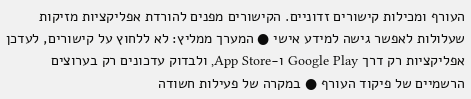העורף ומכילות קישורים זדוניים. הקישורים מפנים להורדת אפליקציות מזיקות שעלולות לאפשר גישה למידע אישי ● המערך ממליץ: לא ללחוץ על קישורים, לעדכן אפליקציות רק דרך Google Play ו-App Store, ולבדוק עדכונים רק בערוצים הרשמיים של פיקוד העורף ● במקרה של פעילות חשודה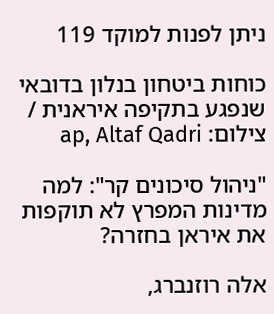ניתן לפנות למוקד 119

כוחות ביטחון בנלון בדובאי שנפגע בתקיפה איראנית / צילום: ap, Altaf Qadri

"ניהול סיכונים קר": למה מדינות המפרץ לא תוקפות את איראן בחזרה?

אלה רוזנברג,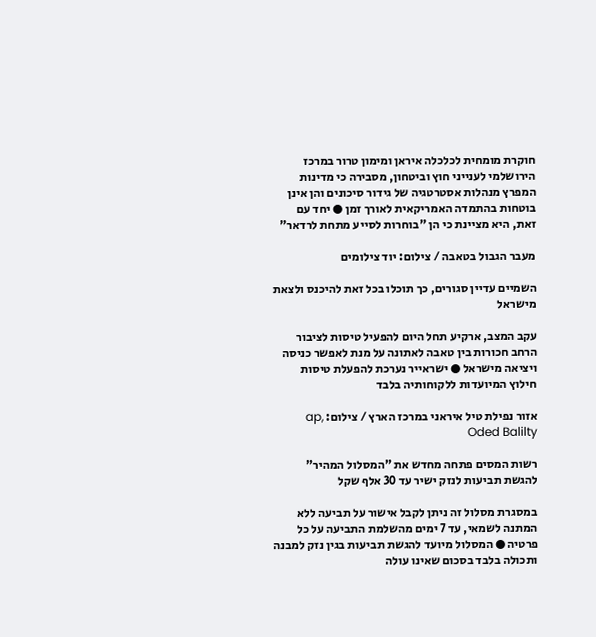חוקרת מומחית לכלכלה איראן ומימון טרור במרכז הירושלמי לענייני חוץ וביטחון, מסבירה כי מדינות המפרץ מנהלות אסטרטגיה של גידור סיכונים והן אינן בוטחות בהתמדה האמריקאית לאורך זמן ● יחד עם זאת, היא מציינת כי הן "בוחרות לסייע מתחת לרדאר"

מעבר הגבול בטאבה / צילום: יוד צילומים

השמיים עדיין סגורים, כך תוכלו בכל זאת להיכנס ולצאת מישראל

עקב המצב, ארקיע תחל היום להפעיל טיסות לציבור הרחב חכורות בין טאבה לאתונה על מנת לאפשר כניסה ויציאה מישראל ● ישראייר נערכת להפעלת טיסות חילוץ המיועדות ללקוחותיה בלבד

אזור נפילת טיל איראני במרכז הארץ / צילום: ap, Oded Balilty

רשות המסים פתחה מחדש את "המסלול המהיר" להגשת תביעות לנזק ישיר עד 30 אלף שקל

במסגרת מסלול זה ניתן לקבל אישור על תביעה ללא המתנה לשמאי, עד 7 ימים מהשלמת התביעה על כל פרטיה ● המסלול מיועד להגשת תביעות בגין נזק למבנה ותכולה בלבד בסכום שאינו עולה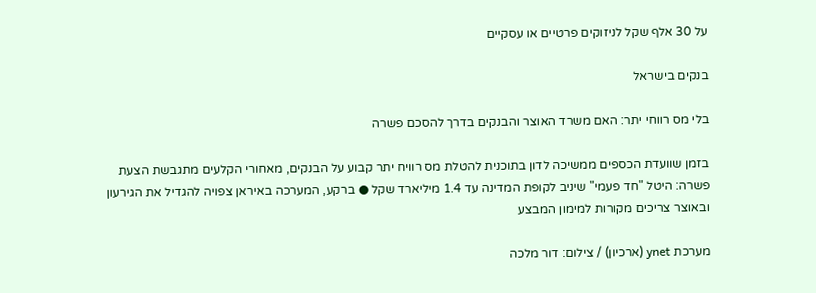על 30 אלף שקל לניזוקים פרטיים או עסקיים

בנקים בישראל

בלי מס רווחי יתר: האם משרד האוצר והבנקים בדרך להסכם פשרה

בזמן שוועדת הכספים ממשיכה לדון בתוכנית להטלת מס רוויח יתר קבוע על הבנקים, מאחורי הקלעים מתגבשת הצעת פשרה: היטל "חד פעמי" שיניב לקופת המדינה עד 1.4 מיליארד שקל ● ברקע, המערכה באיראן צפויה להגדיל את הגירעון ובאוצר צריכים מקורות למימון המבצע

מערכת ynet (ארכיון) / צילום: דור מלכה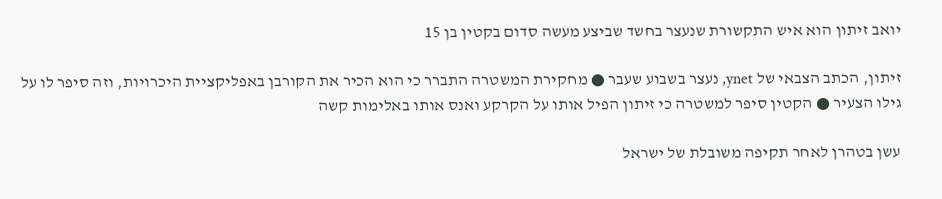יואב זיתון הוא איש התקשורת שנעצר בחשד שביצע מעשה סדום בקטין בן 15

זיתון, הכתב הצבאי של ynet, נעצר בשבוע שעבר ● מחקירת המשטרה התברר כי הוא הכיר את הקורבן באפליקציית היכרויות, וזה סיפר לו על גילו הצעיר ● הקטין סיפר למשטרה כי זיתון הפיל אותו על הקרקע ואנס אותו באלימות קשה

עשן בטהרן לאחר תקיפה משובלת של ישראל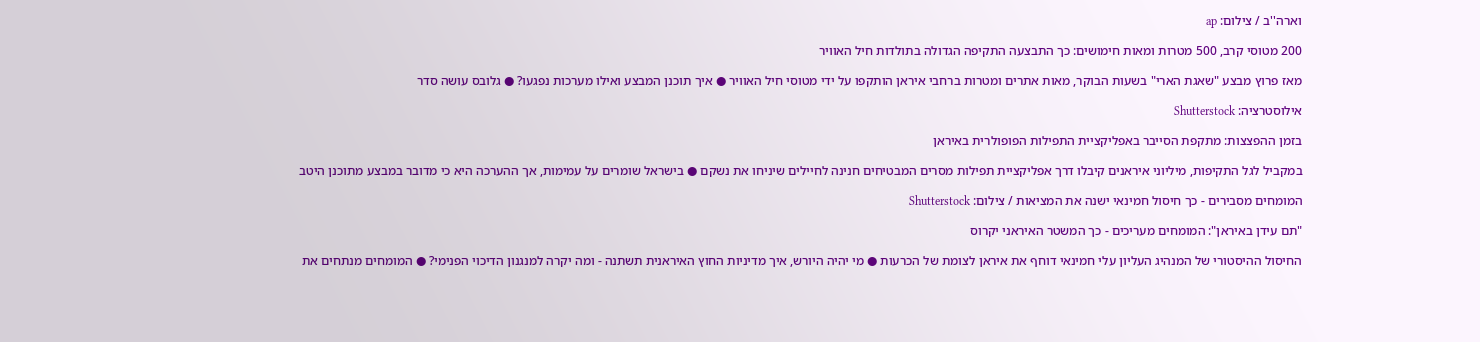וארה''ב / צילום: ap

200 מטוסי קרב, 500 מטרות ומאות חימושים: כך התבצעה התקיפה הגדולה בתולדות חיל האוויר

מאז פרוץ מבצע "שאגת הארי" בשעות הבוקר, מאות אתרים ומטרות ברחבי איראן הותקפו על ידי מטוסי חיל האוויר ● איך תוכנן המבצע ואילו מערכות נפגעו? ● גלובס עושה סדר

אילוסטרציה: Shutterstock

בזמן ההפצצות: מתקפת הסייבר באפליקציית התפילות הפופולרית באיראן

במקביל לגל התקיפות, מיליוני איראנים קיבלו דרך אפליקציית תפילות מסרים המבטיחים חנינה לחיילים שיניחו את נשקם ● בישראל שומרים על עמימות, אך ההערכה היא כי מדובר במבצע מתוכנן היטב

המומחים מסבירים - כך חיסול חמינאי ישנה את המציאות / צילום: Shutterstock

"תם עידן באיראן": המומחים מעריכים - כך המשטר האיראני יקרוס

החיסול ההיסטורי של המנהיג העליון עלי חמינאי דוחף את איראן לצומת של הכרעות ● מי יהיה היורש, איך מדיניות החוץ האיראנית תשתנה - ומה יקרה למנגנון הדיכוי הפנימי? ● המומחים מנתחים את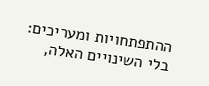ההתפתחויות ומעריכים: בלי השינויים האלה,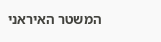המשטר האיראני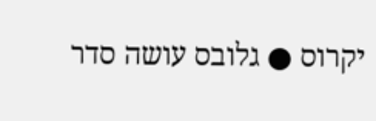יקרוס ● גלובס עושה סדר